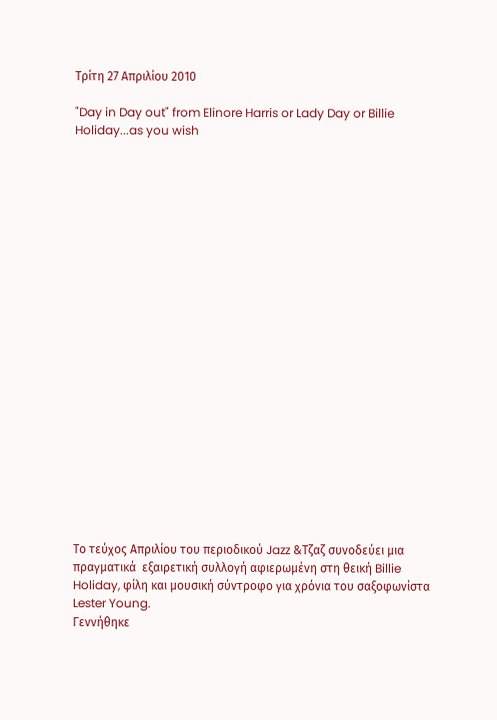Τρίτη 27 Απριλίου 2010

"Day in Day out" from Elinore Harris or Lady Day or Billie Holiday...as you wish






















Tο τεύχος Απριλίου του περιοδικού Jazz &Τζαζ συνοδεύει μια πραγματικά  εξαιρετική συλλογή αφιερωμένη στη θεική Billie Holiday, φίλη και μουσική σύντροφο για χρόνια του σαξοφωνίστα Lester Young.
Γεννήθηκε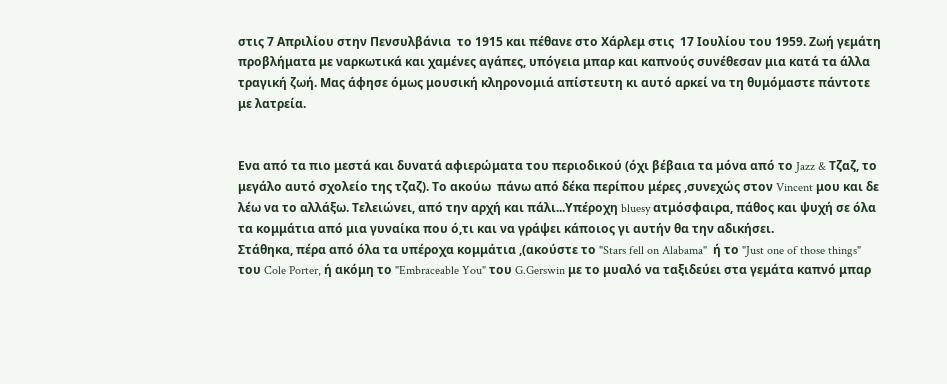στις 7 Απριλίου στην Πενσυλβάνια  το 1915 και πέθανε στο Χάρλεμ στις  17 Ιουλίου του 1959. Ζωή γεμάτη προβλήματα με ναρκωτικά και χαμένες αγάπες, υπόγεια μπαρ και καπνούς συνέθεσαν μια κατά τα άλλα τραγική ζωή. Μας άφησε όμως μουσική κληρονομιά απίστευτη κι αυτό αρκεί να τη θυμόμαστε πάντοτε με λατρεία.


Ενα από τα πιο μεστά και δυνατά αφιερώματα του περιοδικού (όχι βέβαια τα μόνα από το Jazz & Τζαζ, το μεγάλο αυτό σχολείο της τζαζ). Το ακούω  πάνω από δέκα περίπου μέρες ,συνεχώς στον Vincent μου και δε λέω να το αλλάξω. Τελειώνει, από την αρχή και πάλι...Υπέροχη bluesy ατμόσφαιρα, πάθος και ψυχή σε όλα τα κομμάτια από μια γυναίκα που ό,τι και να γράψει κάποιος γι αυτήν θα την αδικήσει.
Στάθηκα, πέρα από όλα τα υπέροχα κομμάτια ,(ακούστε το "Stars fell on Alabama"  ή το "Just one of those things" του Cole Porter, ή ακόμη το "Embraceable You" του G.Gerswin με το μυαλό να ταξιδεύει στα γεμάτα καπνό μπαρ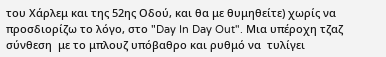του Χάρλεμ και της 52ης Οδού, και θα με θυμηθείτε) χωρίς να προσδιορίζω το λόγο, στo "Day In Day Out". Μια υπέροχη τζαζ σύνθεση  με το μπλουζ υπόβαθρο και ρυθμό να  τυλίγει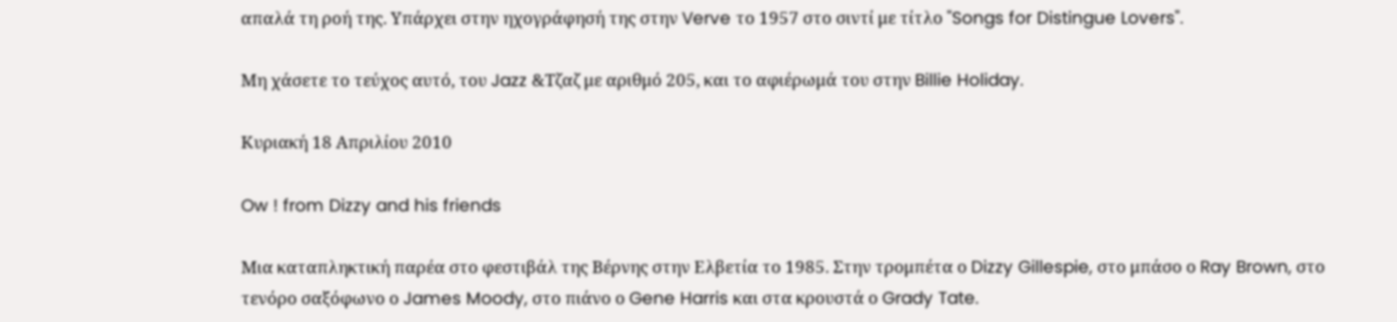απαλά τη ροή της. Υπάρχει στην ηχογράφησή της στην Verve το 1957 στο σιντί με τίτλο "Songs for Distingue Lovers".

Μη χάσετε το τεύχος αυτό, του Jazz &Τζαζ με αριθμό 205, και το αφιέρωμά του στην Billie Holiday.

Κυριακή 18 Απριλίου 2010

Ow ! from Dizzy and his friends

Μια καταπληκτική παρέα στο φεστιβάλ της Βέρνης στην Ελβετία το 1985. Στην τρομπέτα ο Dizzy Gillespie, στο μπάσο ο Ray Brown, στο τενόρο σαξόφωνο ο James Moody, στο πιάνο ο Gene Harris και στα κρουστά ο Grady Tate.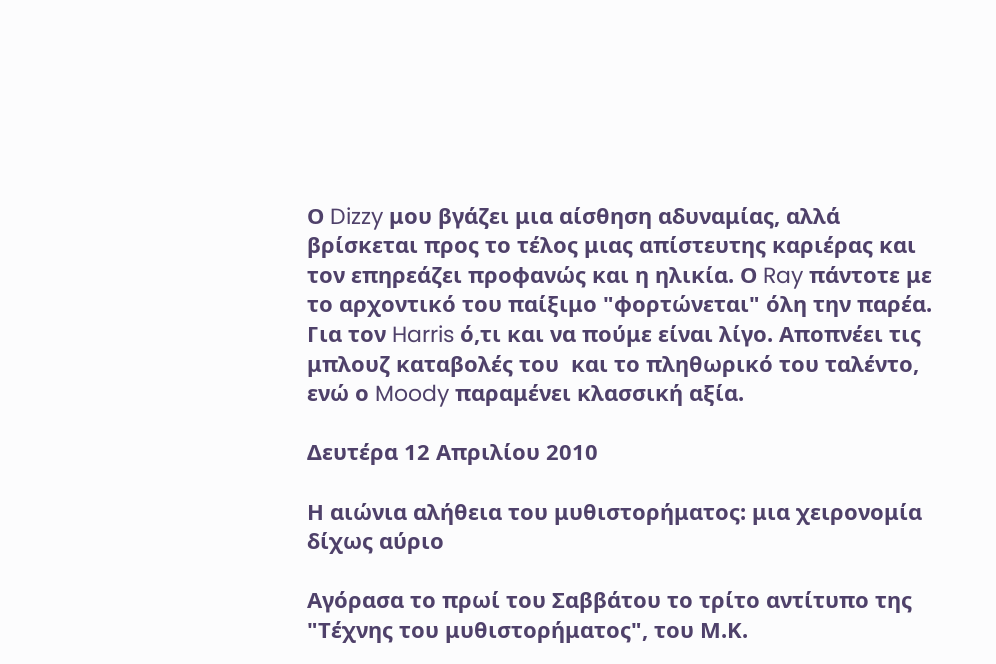Ο Dizzy μου βγάζει μια αίσθηση αδυναμίας, αλλά βρίσκεται προς το τέλος μιας απίστευτης καριέρας και τον επηρεάζει προφανώς και η ηλικία. Ο Ray πάντοτε με το αρχοντικό του παίξιμο "φορτώνεται" όλη την παρέα. Για τον Harris ό,τι και να πούμε είναι λίγο. Αποπνέει τις μπλουζ καταβολές του  και το πληθωρικό του ταλέντο, ενώ ο Moody παραμένει κλασσική αξία.

Δευτέρα 12 Απριλίου 2010

Η αιώνια αλήθεια του μυθιστορήματος: μια χειρονομία δίχως αύριο

Αγόρασα το πρωί του Σαββάτου το τρίτο αντίτυπο της "Τέχνης του μυθιστορήματος", του Μ.Κ.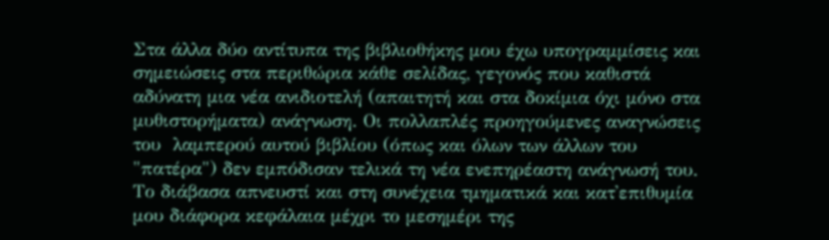Στα άλλα δύο αντίτυπα της βιβλιοθήκης μου έχω υπογραμμίσεις και σημειώσεις στα περιθώρια κάθε σελίδας, γεγονός που καθιστά αδύνατη μια νέα ανιδιοτελή (απαιτητή και στα δοκίμια όχι μόνο στα μυθιστορήματα) ανάγνωση. Οι πολλαπλές προηγούμενες αναγνώσεις του  λαμπερού αυτού βιβλίου (όπως και όλων των άλλων του "πατέρα") δεν εμπόδισαν τελικά τη νέα ενεπηρέαστη ανάγνωσή του. Το διάβασα απνευστί και στη συνέχεια τμηματικά και κατ'επιθυμία μου διάφορα κεφάλαια μέχρι το μεσημέρι της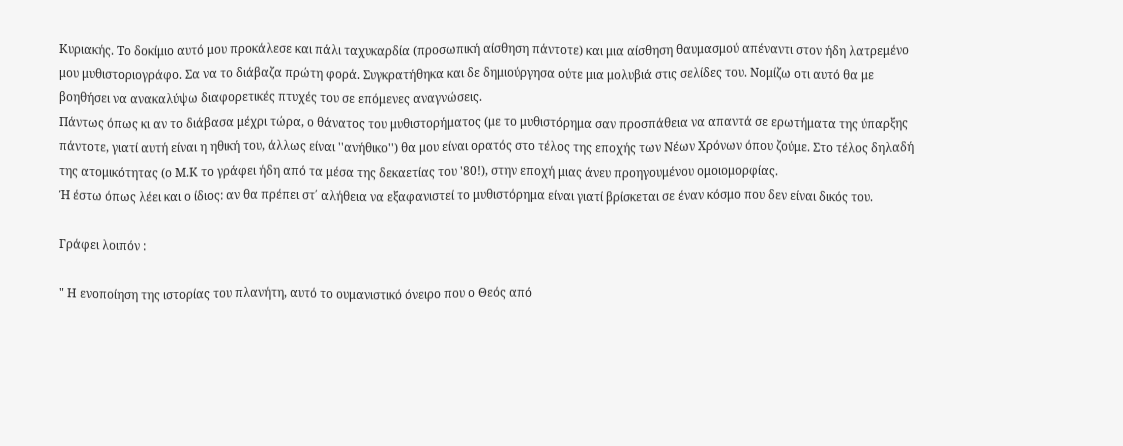Κυριακής. Το δοκίμιο αυτό μου προκάλεσε και πάλι ταχυκαρδία (προσωπική αίσθηση πάντοτε) και μια αίσθηση θαυμασμού απέναντι στον ήδη λατρεμένο μου μυθιστοριογράφο. Σα να το διάβαζα πρώτη φορά. Συγκρατήθηκα και δε δημιούργησα ούτε μια μολυβιά στις σελίδες του. Νομίζω οτι αυτό θα με βοηθήσει να ανακαλύψω διαφορετικές πτυχές του σε επόμενες αναγνώσεις.
Πάντως όπως κι αν το διάβασα μέχρι τώρα, ο θάνατος του μυθιστορήματος (με το μυθιστόρημα σαν προσπάθεια να απαντά σε ερωτήματα της ύπαρξης πάντοτε, γιατί αυτή είναι η ηθική του, άλλως είναι ''ανήθικο'') θα μου είναι ορατός στο τέλος της εποχής των Νέων Χρόνων όπου ζούμε. Στο τέλος δηλαδή της ατομικότητας (ο Μ.Κ το γράφει ήδη από τα μέσα της δεκαετίας του '80!), στην εποχή μιας άνευ προηγουμένου ομοιομορφίας.
Ή έστω όπως λέει και ο ίδιος: αν θα πρέπει στ΄ αλήθεια να εξαφανιστεί το μυθιστόρημα είναι γιατί βρίσκεται σε έναν κόσμο που δεν είναι δικός του.

Γράφει λοιπόν :

" Η ενοποίηση της ιστορίας του πλανήτη, αυτό το ουμανιστικό όνειρο που ο Θεός από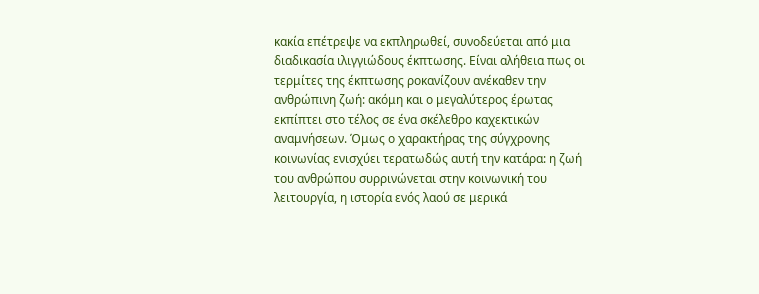κακία επέτρεψε να εκπληρωθεί, συνοδεύεται από μια διαδικασία ιλιγγιώδους έκπτωσης. Είναι αλήθεια πως οι τερμίτες της έκπτωσης ροκανίζουν ανέκαθεν την ανθρώπινη ζωή: ακόμη και ο μεγαλύτερος έρωτας εκπίπτει στο τέλος σε ένα σκέλεθρο καχεκτικών αναμνήσεων. Όμως ο χαρακτήρας της σύγχρονης κοινωνίας ενισχύει τερατωδώς αυτή την κατάρα: η ζωή του ανθρώπου συρρινώνεται στην κοινωνική του λειτουργία, η ιστορία ενός λαού σε μερικά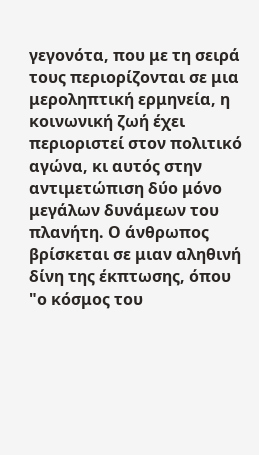γεγονότα, που με τη σειρά τους περιορίζονται σε μια μεροληπτική ερμηνεία, η κοινωνική ζωή έχει περιοριστεί στον πολιτικό αγώνα, κι αυτός στην αντιμετώπιση δύο μόνο μεγάλων δυνάμεων του πλανήτη. Ο άνθρωπος βρίσκεται σε μιαν αληθινή δίνη της έκπτωσης, όπου "ο κόσμος του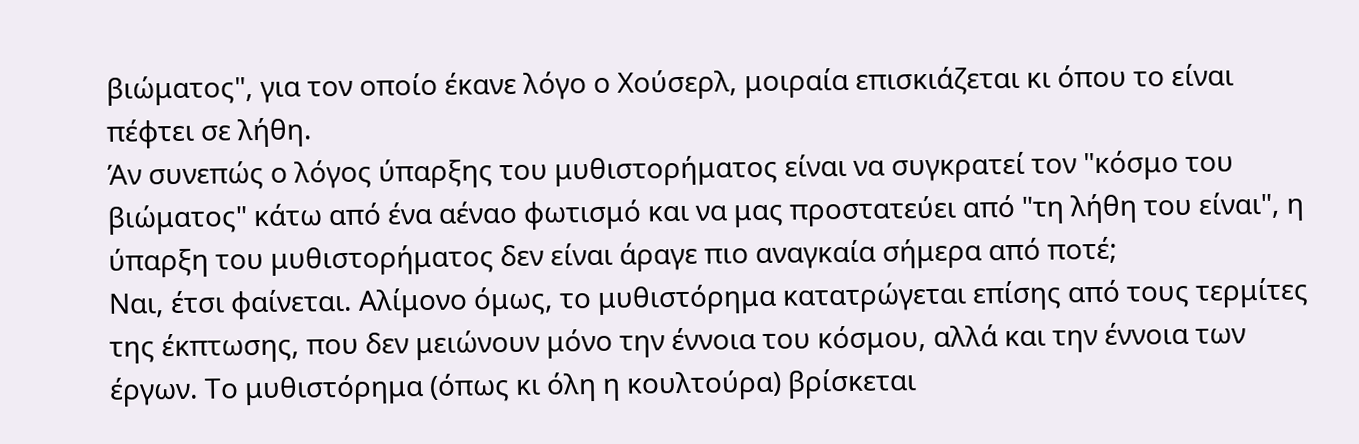βιώματος", για τον οποίο έκανε λόγο ο Χούσερλ, μοιραία επισκιάζεται κι όπου το είναι πέφτει σε λήθη.
Άν συνεπώς ο λόγος ύπαρξης του μυθιστορήματος είναι να συγκρατεί τον "κόσμο του βιώματος" κάτω από ένα αέναο φωτισμό και να μας προστατεύει από "τη λήθη του είναι", η ύπαρξη του μυθιστορήματος δεν είναι άραγε πιο αναγκαία σήμερα από ποτέ;
Ναι, έτσι φαίνεται. Αλίμονο όμως, το μυθιστόρημα κατατρώγεται επίσης από τους τερμίτες της έκπτωσης, που δεν μειώνουν μόνο την έννοια του κόσμου, αλλά και την έννοια των έργων. Το μυθιστόρημα (όπως κι όλη η κουλτούρα) βρίσκεται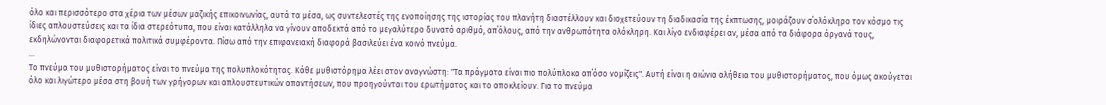όλο και περισσότερο στα χέρια των μέσων μαζικής επικοινωνίας, αυτά τα μέσα, ως συντελεστές της ενοποίησης της ιστορίας του πλανήτη διαστέλλουν και διοχετεύουν τη διαδικασία της έκπτωσης, μοιράζουν σ΄ολόκληρο τον κόσμο τις ίδιες απλουστεύσεις και τα ίδια στερεότυπα, που είναι κατάλληλα να γίνουν αποδεκτά από το μεγαλύτερο δυνατό αριθμό, απ΄όλους, από την ανθρωπότητα ολόκληρη. Και λίγο ενδιαφέρει αν, μέσα από τα διάφορα όργανά τους, εκδηλώνονται διαφορετικά πολιτικά συμφέροντα. Πίσω από την επιφανειακή διαφορά βασιλεύει ένα κοινό πνεύμα.
...
Το πνεύμα του μυθιστορήματος είναι το πνεύμα της πολυπλοκότητας. Κάθε μυθιστόρημα λέει στον αναγνώστη: "Τα πράγματα είναι πιο πολύπλοκα απ΄όσο νομίζεις". Αυτή είναι η αιώνια αλήθεια του μυθιστορήματος, που όμως ακούγεται όλο και λιγώτερο μέσα στη βουή των γρήγορων και απλουστευτικών απαντήσεων, που προηγούνται του ερωτήματος και το αποκλείουν. Για το πνεύμα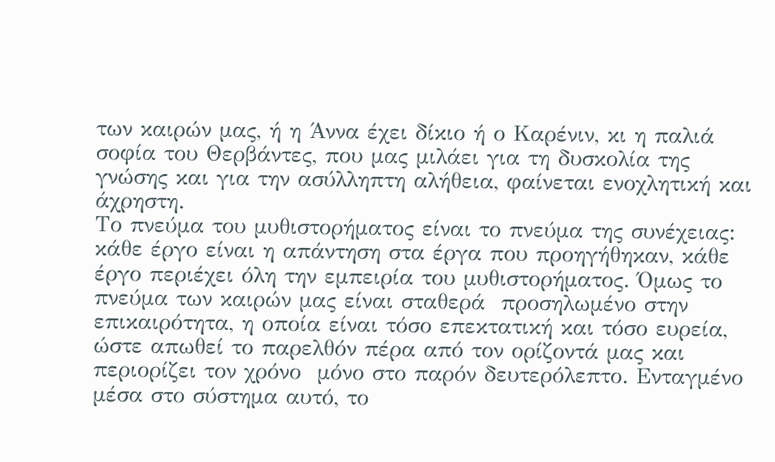των καιρών μας, ή η Άννα έχει δίκιο ή ο Καρένιν, κι η παλιά σοφία του Θερβάντες, που μας μιλάει για τη δυσκολία της γνώσης και για την ασύλληπτη αλήθεια, φαίνεται ενοχλητική και άχρηστη.
Το πνεύμα του μυθιστορήματος είναι το πνεύμα της συνέχειας: κάθε έργο είναι η απάντηση στα έργα που προηγήθηκαν, κάθε έργο περιέχει όλη την εμπειρία του μυθιστορήματος. Όμως το πνεύμα των καιρών μας είναι σταθερά  προσηλωμένο στην επικαιρότητα, η οποία είναι τόσο επεκτατική και τόσο ευρεία, ώστε απωθεί το παρελθόν πέρα από τον ορίζοντά μας και περιορίζει τον χρόνο  μόνο στο παρόν δευτερόλεπτο. Ενταγμένο μέσα στο σύστημα αυτό, το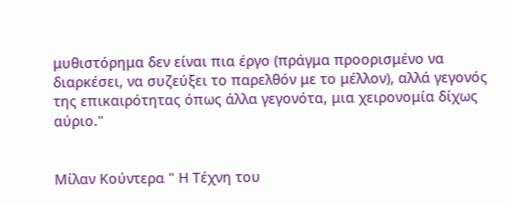μυθιστόρημα δεν είναι πια έργο (πράγμα προορισμένο να διαρκέσει, να συζεύξει το παρελθόν με το μέλλον), αλλά γεγονός της επικαιρότητας όπως άλλα γεγονότα, μια χειρονομία δίχως αύριο."


Μίλαν Κούντερα " Η Τέχνη του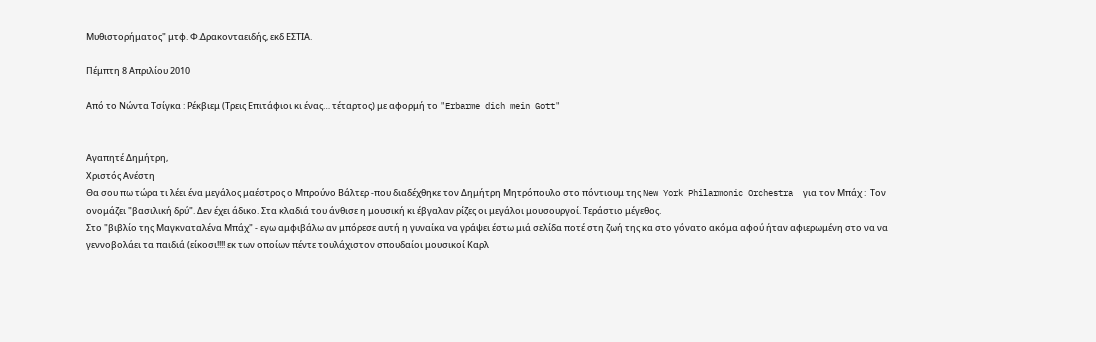Μυθιστορήματος" μτφ. Φ.Δρακονταειδής, εκδ ΕΣΤΙΑ.

Πέμπτη 8 Απριλίου 2010

Από το Νώντα Τσίγκα : Ρέκβιεμ (Τρεις Επιτάφιοι κι ένας… τέταρτος) με αφορμή το "Erbarme dich mein Gott"


Αγαπητέ Δημήτρη,
Χριστός Ανέστη
Θα σου πω τώρα τι λέει ένα μεγάλος μαέστρος ο Μπρούνο Βάλτερ -που διαδέχθηκε τον Δημήτρη Μητρόπουλο στο πόντιουμ της New York Philarmonic Orchestra  για τον Μπάχ :  Τον ονομάζει "βασιλική δρύ". Δεν έχει άδικο. Στα κλαδιά του άνθισε η μουσική κι έβγαλαν ρίζες οι μεγάλοι μουσουργοί. Τεράστιο μέγεθος.
Στο "βιβλίο της Μαγκναταλένα Μπάχ" - εγω αμφιβάλω αν μπόρεσε αυτή η γυναίκα να γράψει έστω μιά σελίδα ποτέ στη ζωή της κα στο γόνατο ακόμα αφού ήταν αφιερωμένη στο να να γεννοβολάει τα παιδιά (είκοσι!!!! εκ των οποίων πέντε τουλάχιστον σπουδαίοι μουσικοί Καρλ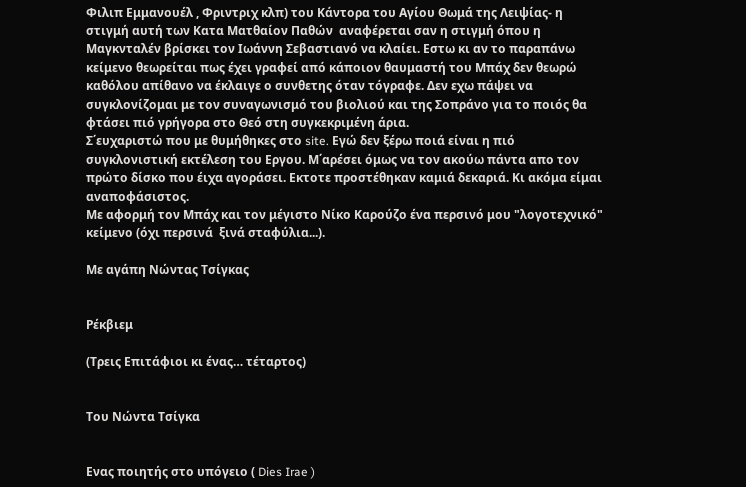Φιλιπ Εμμανουέλ , Φριντριχ κλπ) του Κάντορα του Αγίου Θωμά της Λειψίας- η στιγμή αυτή των Κατα Ματθαίον Παθών  αναφέρεται σαν η στιγμή όπου η Μαγκνταλέν βρίσκει τον Ιωάννη Σεβαστιανό να κλαίει. Εστω κι αν το παραπάνω κείμενο θεωρείται πως έχει γραφεί από κάποιον θαυμαστή του Μπάχ δεν θεωρώ καθόλου απίθανο να έκλαιγε ο συνθετης όταν τόγραφε. Δεν εχω πάψει να συγκλονίζομαι με τον συναγωνισμό του βιολιού και της Σοπράνο για το ποιός θα φτάσει πιό γρήγορα στο Θεό στη συγκεκριμένη άρια.
Σ΄ευχαριστώ που με θυμήθηκες στο site. Εγώ δεν ξέρω ποιά είναι η πιό συγκλονιστική εκτέλεση του Εργου. Μ΄αρέσει όμως να τον ακούω πάντα απο τον πρώτο δίσκο που έιχα αγοράσει. Εκτοτε προστέθηκαν καμιά δεκαριά. Κι ακόμα είμαι αναποφάσιστος.
Με αφορμή τον Μπάχ και τον μέγιστο Νίκο Καρούζο ένα περσινό μου "λογοτεχνικό" κείμενο (όχι περσινά  ξινά σταφύλια...).

Με αγάπη Νώντας Τσίγκας


Ρέκβιεμ

(Τρεις Επιτάφιοι κι ένας… τέταρτος)


Του Νώντα Τσίγκα


Ενας ποιητής στο υπόγειο ( Dies Irae )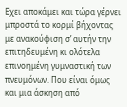Εχει αποκάμει και τώρα γέρνει μπροστά το κορμί βήχοντας με ανακούφιση σ’ αυτήν την επιτηδευμένη κι ολότελα επινοημένη γυμναστική των πνευμόνων. Που είναι όμως και μια άσκηση από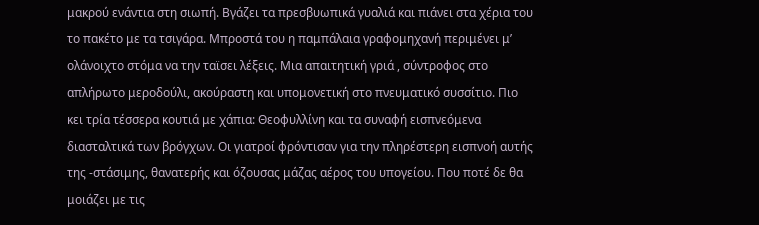μακρού ενάντια στη σιωπή. Βγάζει τα πρεσβυωπικά γυαλιά και πιάνει στα χέρια του το πακέτο με τα τσιγάρα. Μπροστά του η παμπάλαια γραφομηχανή περιμένει μ’ ολάνοιχτο στόμα να την ταϊσει λέξεις. Μια απαιτητική γριά , σύντροφος στο απλήρωτο μεροδούλι, ακούραστη και υπομονετική στο πνευματικό συσσίτιο. Πιο κει τρία τέσσερα κουτιά με χάπια: Θεοφυλλίνη και τα συναφή εισπνεόμενα διασταλτικά των βρόγχων. Οι γιατροί φρόντισαν για την πληρέστερη εισπνοή αυτής της -στάσιμης, θανατερής και όζουσας μάζας αέρος του υπογείου. Που ποτέ δε θα μοιάζει με τις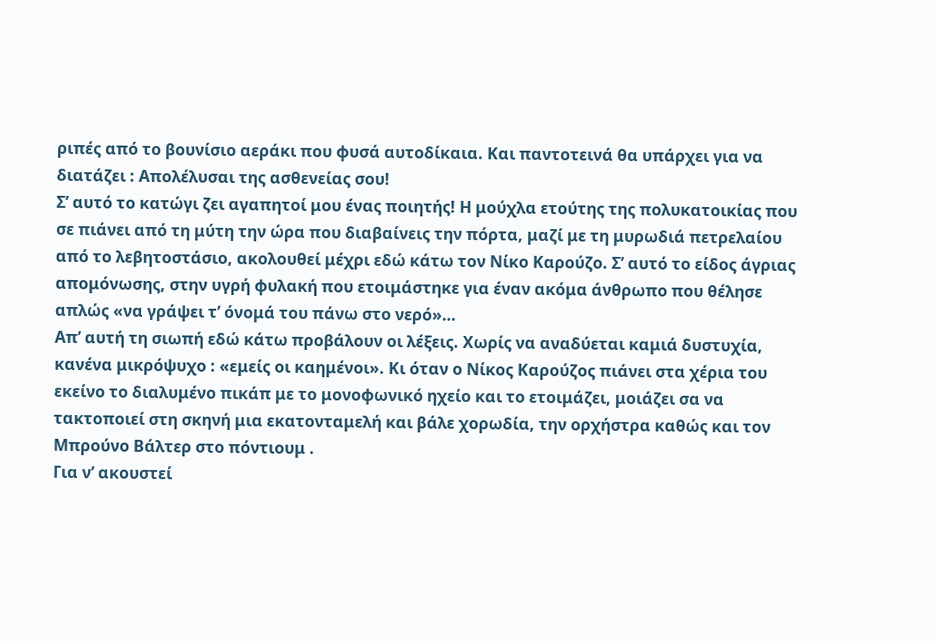ριπές από το βουνίσιο αεράκι που φυσά αυτοδίκαια. Και παντοτεινά θα υπάρχει για να διατάζει : Απολέλυσαι της ασθενείας σου!
Σ’ αυτό το κατώγι ζει αγαπητοί μου ένας ποιητής! Η μούχλα ετούτης της πολυκατοικίας που σε πιάνει από τη μύτη την ώρα που διαβαίνεις την πόρτα, μαζί με τη μυρωδιά πετρελαίου από το λεβητοστάσιο, ακολουθεί μέχρι εδώ κάτω τον Νίκο Καρούζο. Σ’ αυτό το είδος άγριας απομόνωσης, στην υγρή φυλακή που ετοιμάστηκε για έναν ακόμα άνθρωπο που θέλησε απλώς «να γράψει τ’ όνομά του πάνω στο νερό»…
Απ’ αυτή τη σιωπή εδώ κάτω προβάλουν οι λέξεις. Χωρίς να αναδύεται καμιά δυστυχία, κανένα μικρόψυχο : «εμείς οι καημένοι». Κι όταν ο Νίκος Καρούζος πιάνει στα χέρια του εκείνο το διαλυμένο πικάπ με το μονοφωνικό ηχείο και το ετοιμάζει, μοιάζει σα να τακτοποιεί στη σκηνή μια εκατονταμελή και βάλε χορωδία, την ορχήστρα καθώς και τον Μπρούνο Βάλτερ στο πόντιουμ .
Για ν’ ακουστεί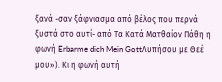ξανά -σαν ξάφνιασμα από βέλος που περνά ξυστά στο αυτί- από Τα Κατά Ματθαίον Πάθη η φωνή Erbarme dich Mein GottΛυπήσου με Θεέ μου»). Kι η φωνή αυτή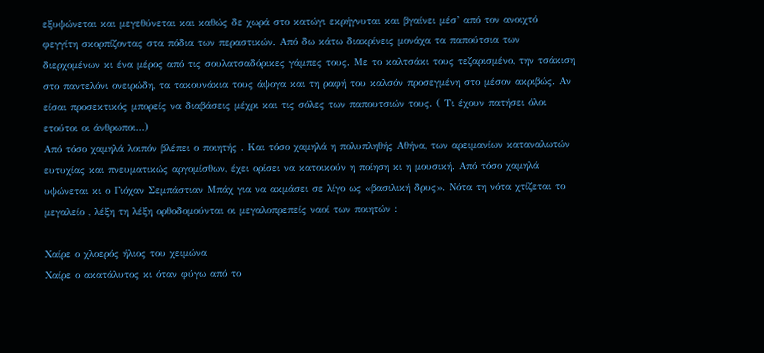εξυψώνεται και μεγεθύνεται και καθώς δε χωρά στο κατώγι εκρήγνυται και βγαίνει μέσ’ από τον ανοιχτό φεγγίτη σκορπίζοντας στα πόδια των περαστικών. Από δω κάτω διακρίνεις μονάχα τα παπούτσια των διερχομένων κι ένα μέρος από τις σουλατσαδόρικες γάμπες τους. Με το καλτσάκι τους τεζαρισμένο, την τσάκιση στο παντελόνι ονειρώδη, τα τακουνάκια τους άψογα και τη ραφή του καλσόν προσεγμένη στο μέσον ακριβώς. Αν είσαι προσεκτικός μπορείς να διαβάσεις μέχρι και τις σόλες των παπουτσιών τους. ( Τι έχουν πατήσει όλοι ετούτοι οι άνθρωποι…)
Από τόσο χαμηλά λοιπόν βλέπει ο ποιητής . Και τόσο χαμηλά η πολυπληθής Αθήνα, των αρειμανίων καταναλωτών ευτυχίας και πνευματικώς αργομίσθων, έχει ορίσει να κατοικούν η ποίηση κι η μουσική. Από τόσο χαμηλά υψώνεται κι ο Γιόχαν Σεμπάστιαν Μπάχ για να ακμάσει σε λίγο ως «βασιλική δρυς». Νότα τη νότα χτίζεται το μεγαλείο , λέξη τη λέξη ορθοδομούνται οι μεγαλοπρεπείς ναοί των ποιητών :

Χαίρε ο χλοερός ήλιος του χειμώνα
Χαίρε ο ακατάλυτος κι όταν φύγω από το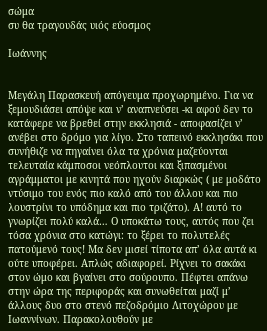σώμα
συ θα τραγουδάς υιός εύοσμος

Ιωάννης


Μεγάλη Παρασκευή απόγευμα προχωρημένο. Για να ξεμουδιάσει απόψε και ν’ αναπνεύσει -κι αφού δεν το κατάφερε να βρεθεί στην εκκλησιά - αποφασίζει ν’ ανέβει στο δρόμο για λίγο. Στο ταπεινό εκκλησάκι που συνήθιζε να πηγαίνει όλα τα χρόνια μαζεύονται τελευταία κάμποσοι νεόπλουτοι και ξιπασμένοι αγράμματοι με κινητά που ηχούν διαρκώς ( με μοδάτο ντύσιμο του ενός πιο καλό από του άλλου και πιο λουστρίνι το υπόδημα και πιο τριζάτο). Α! αυτό το γνωρίζει πολύ καλά… Ο υποκάτω τους, αυτός που ζει τόσα χρόνια στο κατώγι: το ξέρει το πολυτελές πατούμενό τους! Μα δεν μισεί τίποτα απ’ όλα αυτά κι ούτε υποφέρει. Απλώς αδιαφορεί. Ρίχνει το σακάκι στον ώμο και βγαίνει στο σούρουπο. Πέφτει απάνω στην ώρα της περιφοράς και συνωθείται μαζί μ’ άλλους δυο στο στενό πεζοδρόμιο Λιτοχώρου με Ιωαννίνων. Παρακολουθούν με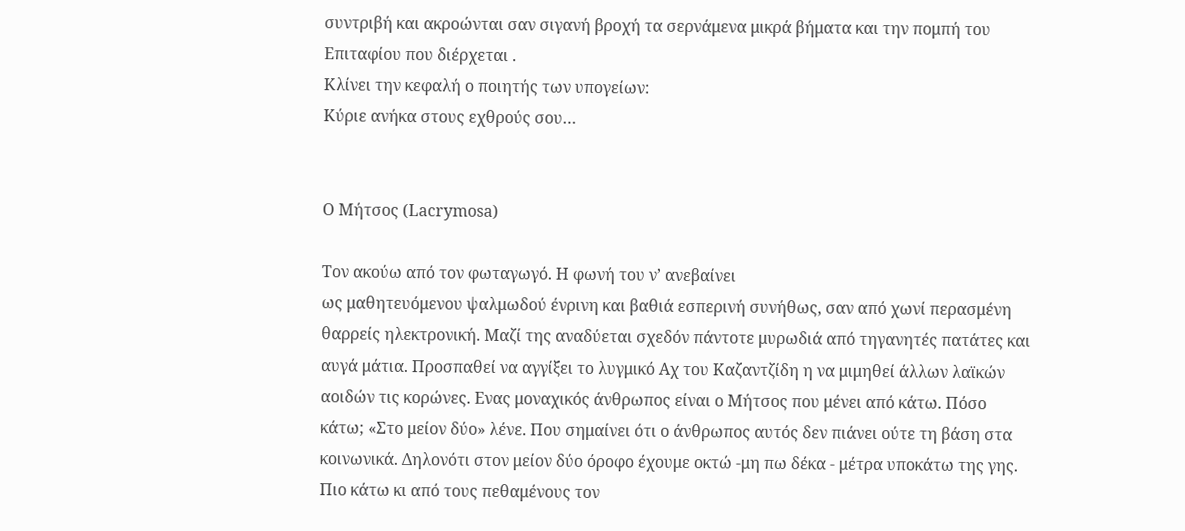συντριβή και ακροώνται σαν σιγανή βροχή τα σερνάμενα μικρά βήματα και την πομπή του Επιταφίου που διέρχεται .
Κλίνει την κεφαλή ο ποιητής των υπογείων:
Κύριε ανήκα στους εχθρούς σου…


Ο Μήτσος (Lacrymosa)

Τον ακούω από τον φωταγωγό. Η φωνή του ν’ ανεβαίνει
ως μαθητευόμενου ψαλμωδού ένρινη και βαθιά εσπερινή συνήθως, σαν από χωνί περασμένη θαρρείς ηλεκτρονική. Μαζί της αναδύεται σχεδόν πάντοτε μυρωδιά από τηγανητές πατάτες και αυγά μάτια. Προσπαθεί να αγγίξει το λυγμικό Αχ του Καζαντζίδη η να μιμηθεί άλλων λαϊκών αοιδών τις κορώνες. Ενας μοναχικός άνθρωπος είναι ο Μήτσος που μένει από κάτω. Πόσο κάτω; «Στο μείον δύο» λένε. Που σημαίνει ότι ο άνθρωπος αυτός δεν πιάνει ούτε τη βάση στα κοινωνικά. Δηλονότι στον μείον δύο όροφο έχουμε οκτώ -μη πω δέκα - μέτρα υποκάτω της γης. Πιο κάτω κι από τους πεθαμένους τον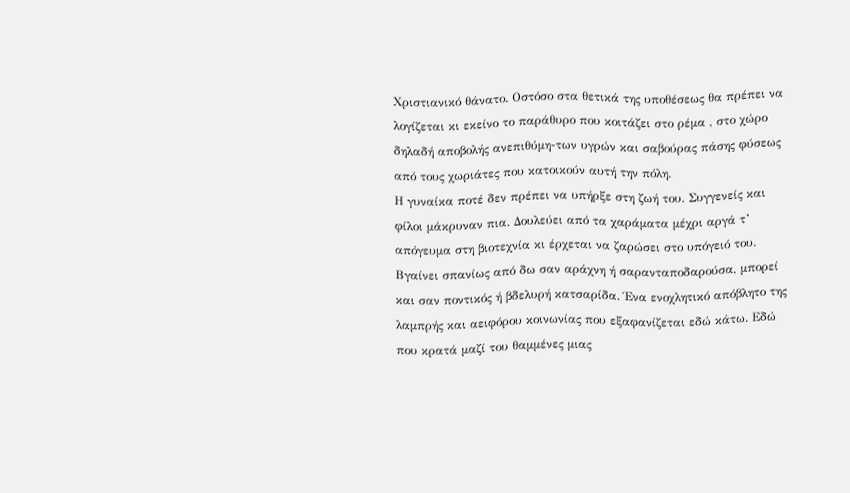Χριστιανικό θάνατο. Οστόσο στα θετικά της υποθέσεως θα πρέπει να λογίζεται κι εκείνο το παράθυρο που κοιτάζει στο ρέμα , στο χώρο δηλαδή αποβολής ανεπιθύμη-των υγρών και σαβούρας πάσης φύσεως από τους χωριάτες που κατοικούν αυτή την πόλη.
Η γυναίκα ποτέ δεν πρέπει να υπήρξε στη ζωή του. Συγγενείς και φίλοι μάκρυναν πια. Δουλεύει από τα χαράματα μέχρι αργά τ’ απόγευμα στη βιοτεχνία κι έρχεται να ζαρώσει στο υπόγειό του. Βγαίνει σπανίως από δω σαν αράχνη ή σαρανταποδαρούσα, μπορεί και σαν ποντικός ή βδελυρή κατσαρίδα. Ένα ενοχλητικό απόβλητο της λαμπρής και αειφόρου κοινωνίας που εξαφανίζεται εδώ κάτω. Εδώ που κρατά μαζί του θαμμένες μιας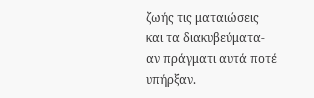ζωής τις ματαιώσεις και τα διακυβεύματα- αν πράγματι αυτά ποτέ υπήρξαν.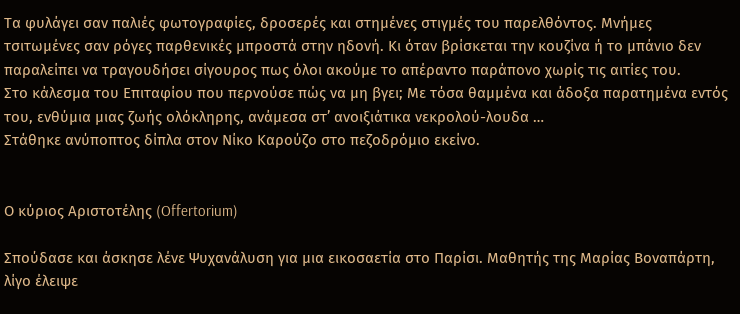Τα φυλάγει σαν παλιές φωτογραφίες, δροσερές και στημένες στιγμές του παρελθόντος. Μνήμες τσιτωμένες σαν ρόγες παρθενικές μπροστά στην ηδονή. Κι όταν βρίσκεται την κουζίνα ή το μπάνιο δεν παραλείπει να τραγουδήσει σίγουρος πως όλοι ακούμε το απέραντο παράπονο χωρίς τις αιτίες του.
Στο κάλεσμα του Επιταφίου που περνούσε πώς να μη βγει; Με τόσα θαμμένα και άδοξα παρατημένα εντός του, ενθύμια μιας ζωής ολόκληρης, ανάμεσα στ’ ανοιξιάτικα νεκρολού-λουδα …
Στάθηκε ανύποπτος δίπλα στον Νίκο Καρούζο στο πεζοδρόμιο εκείνο.


Ο κύριος Αριστοτέλης (Offertorium)

Σπούδασε και άσκησε λένε Ψυχανάλυση για μια εικοσαετία στο Παρίσι. Μαθητής της Μαρίας Βοναπάρτη, λίγο έλειψε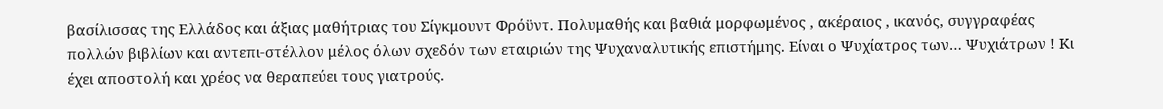βασίλισσας της Ελλάδος και άξιας μαθήτριας του Σίγκμουντ Φρόϋντ. Πολυμαθής και βαθιά μορφωμένος , ακέραιος , ικανός, συγγραφέας πολλών βιβλίων και αντεπι-στέλλον μέλος όλων σχεδόν των εταιριών της Ψυχαναλυτικής επιστήμης. Είναι ο Ψυχίατρος των… Ψυχιάτρων ! Κι έχει αποστολή και χρέος να θεραπεύει τους γιατρούς.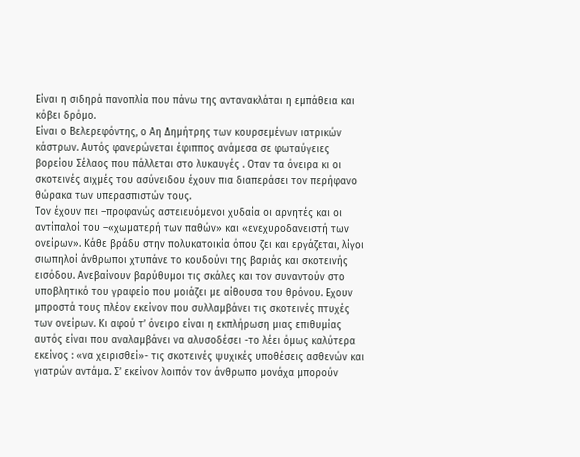Είναι η σιδηρά πανοπλία που πάνω της αντανακλάται η εμπάθεια και κόβει δρόμο.
Είναι ο Βελερεφόντης, ο Αη Δημήτρης των κουρσεμένων ιατρικών κάστρων. Αυτός φανερώνεται έφιππος ανάμεσα σε φωταύγειες βορείου Σέλαος που πάλλεται στο λυκαυγές . Οταν τα όνειρα κι οι σκοτεινές αιχμές του ασύνειδου έχουν πια διαπεράσει τον περήφανο θώρακα των υπερασπιστών τους.
Τον έχουν πει –προφανώς αστειευόμενοι χυδαία οι αρνητές και οι αντίπαλοί του –«χωματερή των παθών» και «ενεχυροδανειστή των ονείρων». Κάθε βράδυ στην πολυκατοικία όπου ζει και εργάζεται, λίγοι σιωπηλοί άνθρωποι χτυπάνε το κουδούνι της βαριάς και σκοτεινής εισόδου. Ανεβαίνουν βαρύθυμοι τις σκάλες και τον συναντούν στο υποβλητικό του γραφείο που μοιάζει με αίθουσα του θρόνου. Εχουν μπροστά τους πλέον εκείνον που συλλαμβάνει τις σκοτεινές πτυχές των ονείρων. Κι αφού τ’ όνειρο είναι η εκπλήρωση μιας επιθυμίας αυτός είναι που αναλαμβάνει να αλυσοδέσει -το λέει όμως καλύτερα εκείνος : «να χειρισθεί»- τις σκοτεινές ψυχικές υποθέσεις ασθενών και γιατρών αντάμα. Σ’ εκείνον λοιπόν τον άνθρωπο μονάχα μπορούν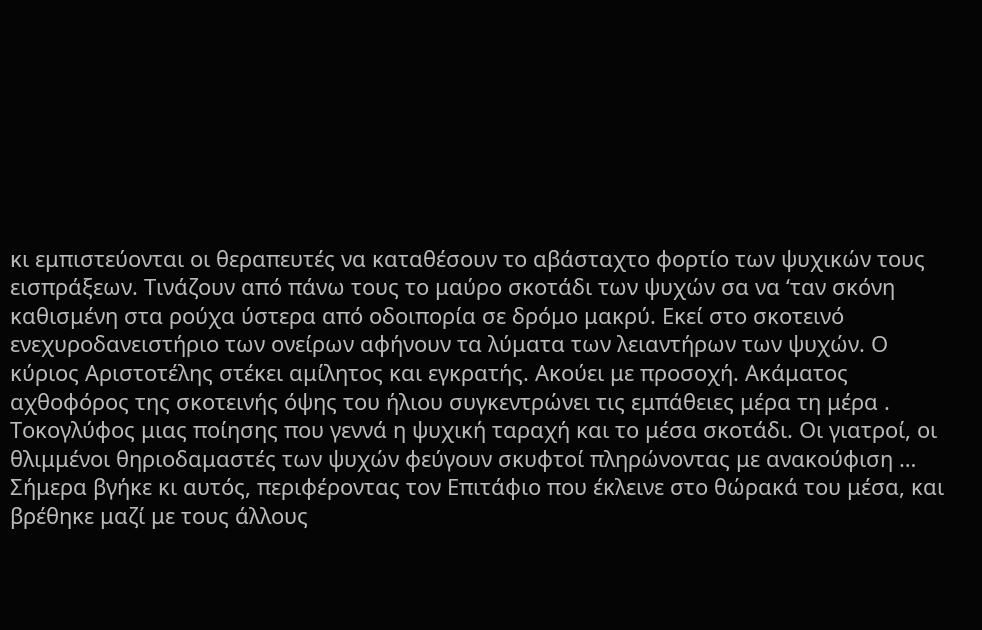κι εμπιστεύονται οι θεραπευτές να καταθέσουν το αβάσταχτο φορτίο των ψυχικών τους εισπράξεων. Τινάζουν από πάνω τους το μαύρο σκοτάδι των ψυχών σα να ‘ταν σκόνη καθισμένη στα ρούχα ύστερα από οδοιπορία σε δρόμο μακρύ. Εκεί στο σκοτεινό ενεχυροδανειστήριο των ονείρων αφήνουν τα λύματα των λειαντήρων των ψυχών. Ο κύριος Αριστοτέλης στέκει αμίλητος και εγκρατής. Ακούει με προσοχή. Ακάματος αχθοφόρος της σκοτεινής όψης του ήλιου συγκεντρώνει τις εμπάθειες μέρα τη μέρα . Τοκογλύφος μιας ποίησης που γεννά η ψυχική ταραχή και το μέσα σκοτάδι. Οι γιατροί, οι θλιμμένοι θηριοδαμαστές των ψυχών φεύγουν σκυφτοί πληρώνοντας με ανακούφιση …
Σήμερα βγήκε κι αυτός, περιφέροντας τον Επιτάφιο που έκλεινε στο θώρακά του μέσα, και βρέθηκε μαζί με τους άλλους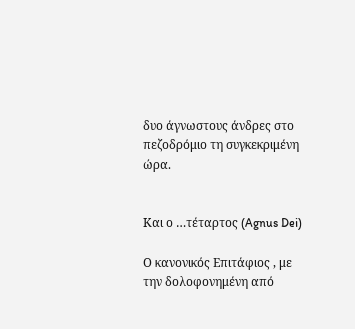δυο άγνωστους άνδρες στο πεζοδρόμιο τη συγκεκριμένη ώρα.


Και ο …τέταρτος (Agnus Dei)

Ο κανονικός Επιτάφιος , με την δολοφονημένη από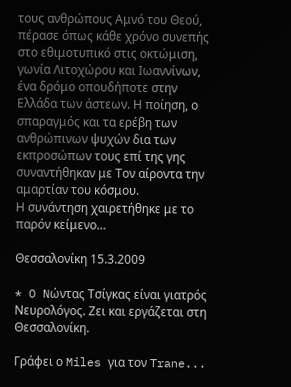τους ανθρώπους Αμνό του Θεού, πέρασε όπως κάθε χρόνο συνεπής στο εθιμοτυπικό στις οκτώμιση, γωνία Λιτοχώρου και Ιωαννίνων, ένα δρόμο οπουδήποτε στην Ελλάδα των άστεων. Η ποίηση, ο σπαραγμός και τα ερέβη των ανθρώπινων ψυχών δια των εκπροσώπων τους επί της γης συναντήθηκαν με Τον αίροντα την αμαρτίαν του κόσμου.
Η συνάντηση χαιρετήθηκε με το παρόν κείμενο…

Θεσσαλονίκη 15.3.2009

* O Nώντας Τσίγκας είναι γιατρός Νευρολόγος. Ζει και εργάζεται στη Θεσσαλονίκη.

Γράφει ο Miles για τον Trane...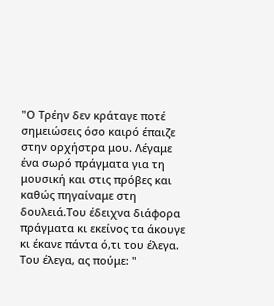"Ο Τρέην δεν κράταγε ποτέ σημειώσεις όσο καιρό έπαιζε στην ορχήστρα μου. Λέγαμε ένα σωρό πράγματα για τη μουσική και στις πρόβες και καθώς πηγαίναμε στη δουλειά.Του έδειχνα διάφορα πράγματα κι εκείνος τα άκουγε κι έκανε πάντα ό,τι του έλεγα. Του έλεγα, ας πούμε: "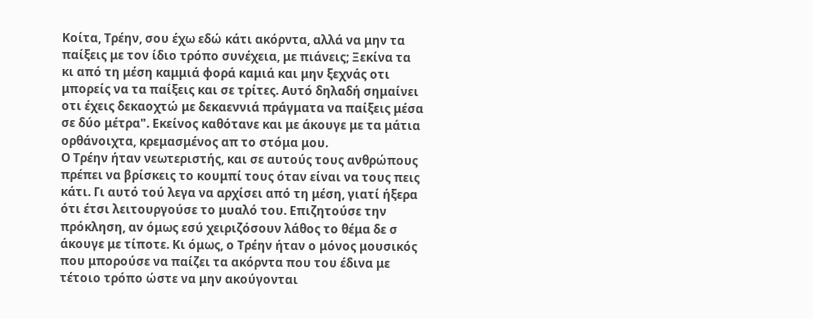Κοίτα, Τρέην, σου έχω εδώ κάτι ακόρντα, αλλά να μην τα παίξεις με τον ίδιο τρόπο συνέχεια, με πιάνεις; Ξεκίνα τα κι από τη μέση καμμιά φορά καμιά και μην ξεχνάς οτι μπορείς να τα παίξεις και σε τρίτες. Αυτό δηλαδή σημαίνει οτι έχεις δεκαοχτώ με δεκαεννιά πράγματα να παίξεις μέσα σε δύο μέτρα". Εκείνος καθότανε και με άκουγε με τα μάτια ορθάνοιχτα, κρεμασμένος απ το στόμα μου.
Ο Τρέην ήταν νεωτεριστής, και σε αυτούς τους ανθρώπους πρέπει να βρίσκεις το κουμπί τους όταν είναι να τους πεις κάτι. Γι αυτό τού λεγα να αρχίσει από τη μέση, γιατί ήξερα ότι έτσι λειτουργούσε το μυαλό του. Επιζητούσε την πρόκληση, αν όμως εσύ χειριζόσουν λάθος το θέμα δε σ άκουγε με τίποτε. Κι όμως, ο Τρέην ήταν ο μόνος μουσικός που μπορούσε να παίζει τα ακόρντα που του έδινα με τέτοιο τρόπο ώστε να μην ακούγονται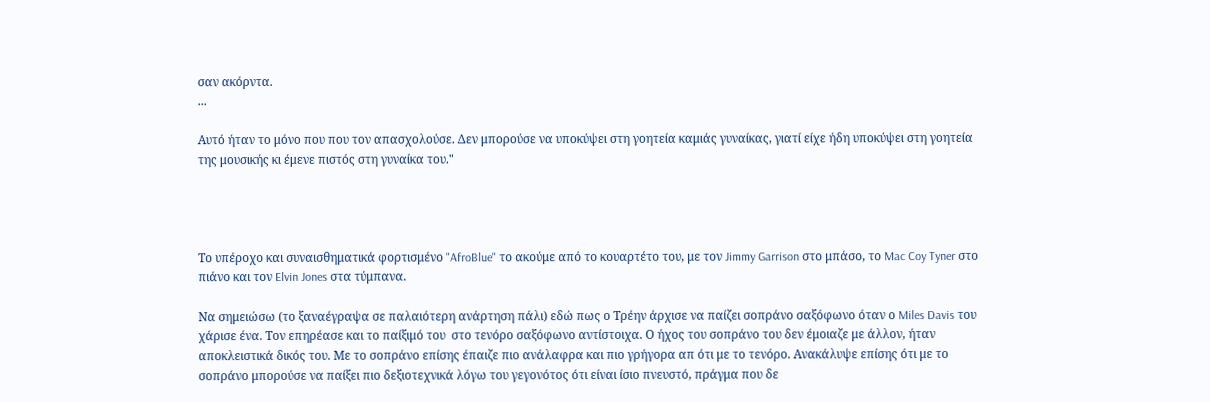σαν ακόρντα.
...

Αυτό ήταν το μόνο που που τον απασχολούσε. Δεν μπορούσε να υποκύψει στη γοητεία καμιάς γυναίκας, γιατί είχε ήδη υποκύψει στη γοητεία της μουσικής κι έμενε πιστός στη γυναίκα του."




Το υπέροχο και συναισθηματικά φορτισμένο "AfroBlue" το ακούμε από το κουαρτέτο του, με τον Jimmy Garrison στο μπάσο, το Mac Coy Tyner στο πιάνο και τον Elvin Jones στα τύμπανα.

Να σημειώσω (το ξαναέγραψα σε παλαιότερη ανάρτηση πάλι) εδώ πως ο Τρέην άρχισε να παίζει σοπράνο σαξόφωνο όταν ο Miles Davis του χάρισε ένα. Τον επηρέασε και το παίξιμό του  στο τενόρο σαξόφωνο αντίστοιχα. Ο ήχος του σοπράνο του δεν έμοιαζε με άλλον, ήταν αποκλειστικά δικός του. Με το σοπράνο επίσης έπαιζε πιο ανάλαφρα και πιο γρήγορα απ ότι με το τενόρο. Ανακάλυψε επίσης ότι με το σοπράνο μπορούσε να παίξει πιο δεξιοτεχνικά λόγω του γεγονότος ότι είναι ίσιο πνευστό, πράγμα που δε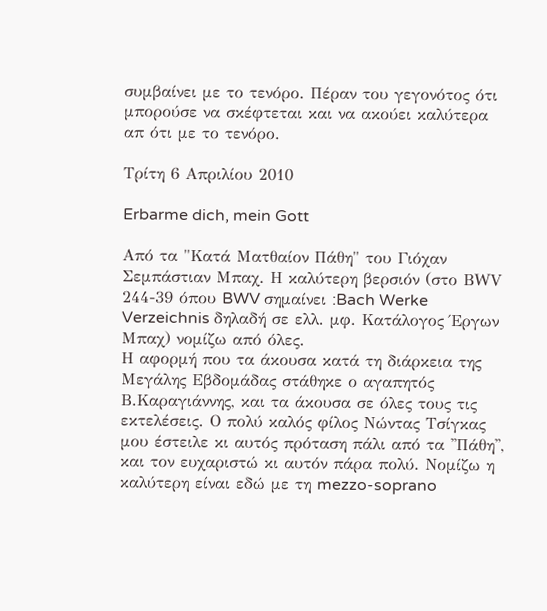συμβαίνει με το τενόρο. Πέραν του γεγονότος ότι μπορούσε να σκέφτεται και να ακούει καλύτερα απ ότι με το τενόρο.

Τρίτη 6 Απριλίου 2010

Erbarme dich, mein Gott

Από τα "Κατά Ματθαίον Πάθη" του Γιόχαν Σεμπάστιαν Μπαχ. Η καλύτερη βερσιόν (στο ΒWV 244-39 όπου BWV σημαίνει :Bach Werke Verzeichnis δηλαδή σε ελλ. μφ. Κατάλογος Έργων Μπαχ) νομίζω από όλες.
Η αφορμή που τα άκουσα κατά τη διάρκεια της Μεγάλης Εβδομάδας στάθηκε ο αγαπητός Β.Καραγιάννης, και τα άκουσα σε όλες τους τις εκτελέσεις. Ο πολύ καλός φίλος Νώντας Τσίγκας μου έστειλε κι αυτός πρόταση πάλι από τα ''Πάθη'', και τον ευχαριστώ κι αυτόν πάρα πολύ. Νομίζω η καλύτερη είναι εδώ με τη mezzo-soprano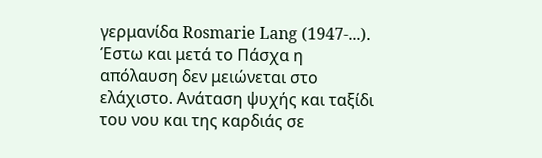γερμανίδα Rosmarie Lang (1947-...).
Έστω και μετά το Πάσχα η απόλαυση δεν μειώνεται στο ελάχιστο. Ανάταση ψυχής και ταξίδι του νου και της καρδιάς σε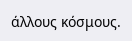άλλους κόσμους.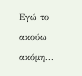Eγώ το ακούω ακόμη...